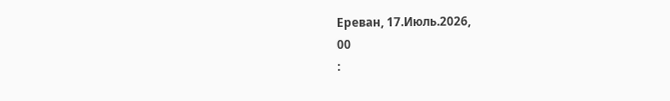Ереван, 17.Июль.2026,
00
: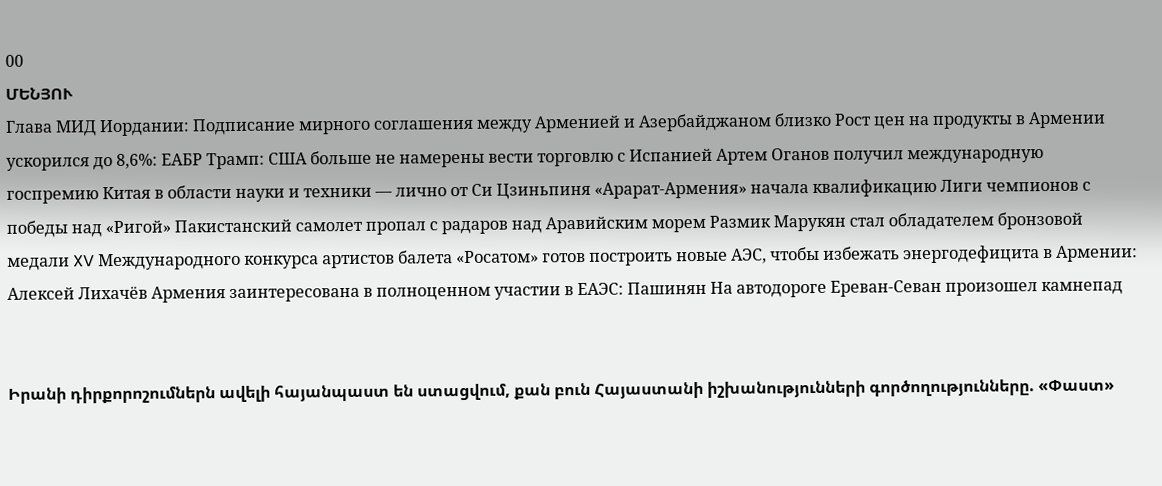00
ՄԵՆՅՈՒ
Глава МИД Иордании: Подписание мирного соглашения между Арменией и Азербайджаном близко Рост цен на продукты в Армении ускорился до 8,6%: ЕАБР Трамп: США больше не намерены вести торговлю с Испанией Артем Оганов получил международную госпремию Китая в области науки и техники — лично от Си Цзиньпиня «Арарат‑Армения» начала квалификацию Лиги чемпионов с победы над «Ригой» Пакистанский самолет пропал с радаров над Аравийским морем Размик Марукян стал обладателем бронзовой медали XV Международного конкурса артистов балета «Росатом» готов построить новые АЭС, чтобы избежать энергодефицита в Армении: Алексей Лихачёв Армения заинтересована в полноценном участии в ЕАЭС: Пашинян На автодороге Ереван-Севан произошел камнепад


Իրանի դիրքորոշումներն ավելի հայանպաստ են ստացվում, քան բուն Հայաստանի իշխանությունների գործողությունները. «Փաստ»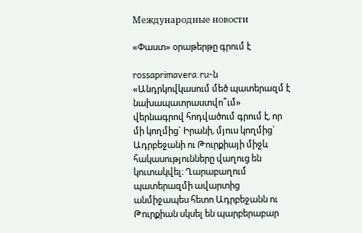Международные новости

«Փաստ» օրաթերթը գրում է

rossaprimavera.ru-ն «Անդրկովկասում մեծ պատերազմ է նախապատրաստվո՞ւմ» վերնագրով հոդվածում գրում է, որ մի կողմից` Իրանի, մյուս կողմից` Ադրբեջանի ու Թուրքիայի միջև հակասությունները վաղուց են կուտակվել։ Ղարաբաղում պատերազմի ավարտից անմիջապես հետո Ադրբեջանն ու Թուրքիան սկսել են պարբերաբար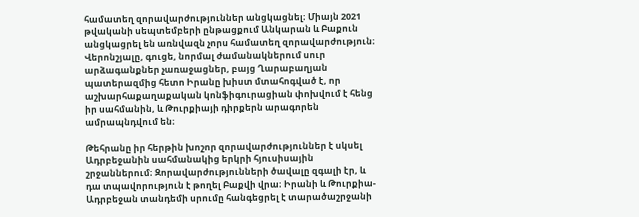համատեղ զորավարժություններ անցկացնել։ Միայն 2021 թվականի սեպտեմբերի ընթացքում Անկարան և Բաքուն անցկացրել են առնվազն չորս համատեղ զորավարժություն։ Վերոնշյալը, գուցե, նորմալ ժամանակներում սուր արձագանքներ չառաջացներ, բայց Ղարաբաղյան պատերազմից հետո Իրանը խիստ մտահոգված է, որ աշխարհաքաղաքական կոնֆիգուրացիան փոխվում է հենց իր սահմանին, և Թուրքիայի դիրքերն արագորեն ամրապնդվում են։

Թեհրանը իր հերթին խոշոր զորավարժություններ է սկսել Ադրբեջանին սահմանակից երկրի հյուսիսային շրջաններում։ Զորավարժությունների ծավալը զգալի էր, և դա տպավորություն է թողել Բաքվի վրա։ Իրանի և Թուրքիա-Ադրբեջան տանդեմի սրումը հանգեցրել է տարածաշրջանի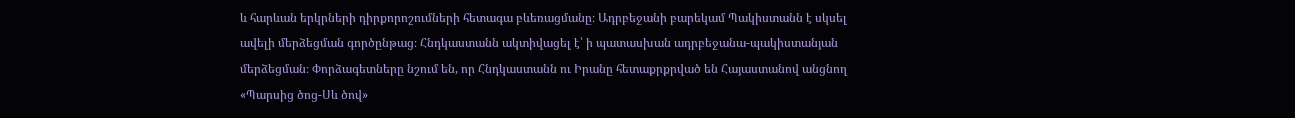և հարևան երկրների դիրքորոշումների հետագա բևեռացմանը։ Ադրբեջանի բարեկամ Պակիստանն է սկսել ավելի մերձեցման գործընթաց։ Հնդկաստանն ակտիվացել է՝ ի պատասխան ադրբեջանա-պակիստանյան մերձեցման։ Փորձագետները նշում են, որ Հնդկաստանն ու Իրանը հետաքրքրված են Հայաստանով անցնող «Պարսից ծոց-Սև ծով»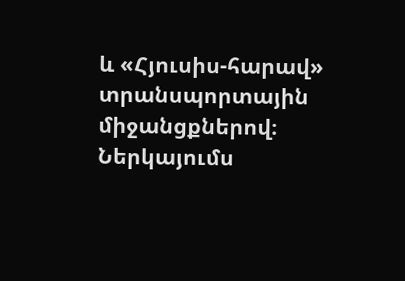և «Հյուսիս-հարավ» տրանսպորտային միջանցքներով։ Ներկայումս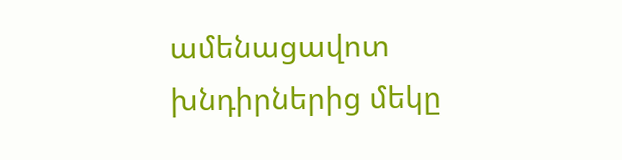ամենացավոտ խնդիրներից մեկը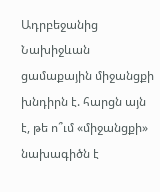Ադրբեջանից Նախիջևան ցամաքային միջանցքի խնդիրն է. հարցն այն է, թե ո՞ւմ «միջանցքի» նախագիծն է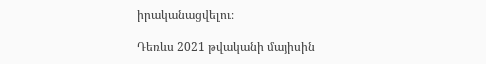իրականացվելու։

Դեռևս 2021 թվականի մայիսին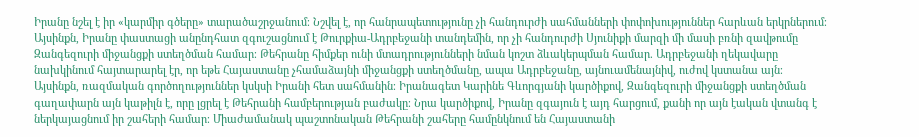Իրանը նշել է իր «կարմիր գծերը» տարածաշրջանում։ Նշվել է, որ հանրապետությունը չի հանդուրժի սահմանների փոփոխություններ հարևան երկրներում։ Այսինքն, Իրանը փաստացի անընդհատ զգուշացնում է Թուրքիա-Ադրբեջանի տանդեմին, որ չի հանդուրժի Սյունիքի մարզի մի մասի բռնի զավթումը Զանգեզուրի միջանցքի ստեղծման համար։ Թեհրանը հիմքեր ունի մտադրությունների նման կոշտ ձևակերպման համար. Ադրբեջանի ղեկավարը նախկինում հայտարարել էր, որ եթե Հայաստանը չհամաձայնի միջանցքի ստեղծմանը, ապա Ադրբեջանը, այնուամենայնիվ, ուժով կստանա այն։ Այսինքն, ռազմական գործողություններ կսկսի Իրանի հետ սահմանին։ Իրանագետ Կարինե Գևորգյանի կարծիքով, Զանգեզուրի միջանցքի ստեղծման գաղափարն այն կաթիլն է, որը լցրել է Թեհրանի համբերության բաժակը։ Նրա կարծիքով, Իրանը զգայուն է այդ հարցում, քանի որ այն էական վտանգ է ներկայացնում իր շահերի համար։ Միաժամանակ պաշտոնական Թեհրանի շահերը համընկնում են Հայաստանի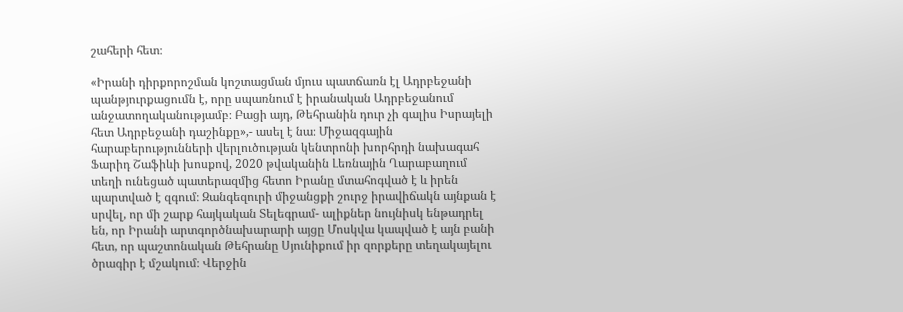շահերի հետ։

«Իրանի դիրքորոշման կոշտացման մյուս պատճառն էլ Ադրբեջանի պանթյուրքացումն է, որը սպառնում է իրանական Ադրբեջանում անջատողականությամբ։ Բացի այդ, Թեհրանին դուր չի գալիս Իսրայելի հետ Ադրբեջանի դաշինքը»,- ասել է նա։ Միջազգային հարաբերությունների վերլուծության կենտրոնի խորհրդի նախագահ Ֆարիդ Շաֆիևի խոսքով, 2020 թվականին Լեռնային Ղարաբաղում տեղի ունեցած պատերազմից հետո Իրանը մտահոգված է և իրեն պարտված է զգում։ Զանգեզուրի միջանցքի շուրջ իրավիճակն այնքան է սրվել, որ մի շարք հայկական Տելեգրամ- ալիքներ նույնիսկ ենթադրել են, որ Իրանի արտգործնախարարի այցը Մոսկվա կապված է այն բանի հետ, որ պաշտոնական Թեհրանը Սյունիքում իր զորքերը տեղակայելու ծրագիր է մշակում։ Վերջին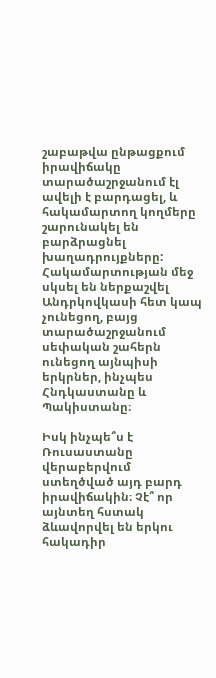շաբաթվա ընթացքում իրավիճակը տարածաշրջանում էլ ավելի է բարդացել, և հակամարտող կողմերը շարունակել են բարձրացնել խաղադրույքները: Հակամարտության մեջ սկսել են ներքաշվել Անդրկովկասի հետ կապ չունեցող, բայց տարածաշրջանում սեփական շահերն ունեցող այնպիսի երկրներ, ինչպես Հնդկաստանը և Պակիստանը։

Իսկ ինչպե՞ս է Ռուսաստանը վերաբերվում ստեղծված այդ բարդ իրավիճակին։ Չէ՞ որ այնտեղ հստակ ձևավորվել են երկու հակադիր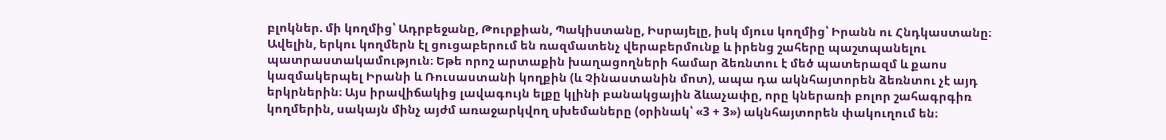բլոկներ. մի կողմից՝ Ադրբեջանը, Թուրքիան, Պակիստանը, Իսրայելը, իսկ մյուս կողմից՝ Իրանն ու Հնդկաստանը։ Ավելին, երկու կողմերն էլ ցուցաբերում են ռազմատենչ վերաբերմունք և իրենց շահերը պաշտպանելու պատրաստակամություն։ Եթե որոշ արտաքին խաղացողների համար ձեռնտու է մեծ պատերազմ և քաոս կազմակերպել Իրանի և Ռուսաստանի կողքին (և Չինաստանին մոտ), ապա դա ակնհայտորեն ձեռնտու չէ այդ երկրներին։ Այս իրավիճակից լավագույն ելքը կլինի բանակցային ձևաչափը, որը կներառի բոլոր շահագրգիռ կողմերին, սակայն մինչ այժմ առաջարկվող սխեմաները (օրինակ՝ «3 + 3») ակնհայտորեն փակուղում են։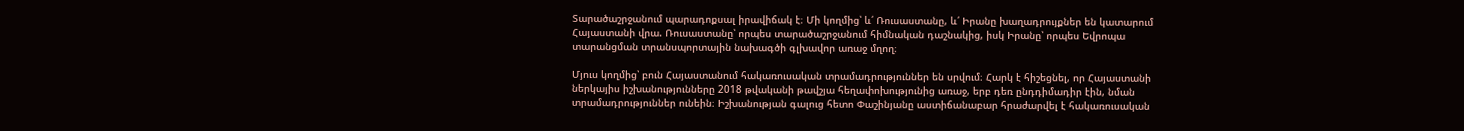Տարածաշրջանում պարադոքսալ իրավիճակ է։ Մի կողմից՝ և՛ Ռուսաստանը, և՛ Իրանը խաղադրույքներ են կատարում Հայաստանի վրա. Ռուսաստանը՝ որպես տարածաշրջանում հիմնական դաշնակից, իսկ Իրանը՝ որպես Եվրոպա տարանցման տրանսպորտային նախագծի գլխավոր առաջ մղող։

Մյուս կողմից՝ բուն Հայաստանում հակառուսական տրամադրություններ են սրվում։ Հարկ է հիշեցնել, որ Հայաստանի ներկայիս իշխանությունները 2018 թվականի թավշյա հեղափոխությունից առաջ, երբ դեռ ընդդիմադիր էին, նման տրամադրություններ ունեին։ Իշխանության գալուց հետո Փաշինյանը աստիճանաբար հրաժարվել է հակառուսական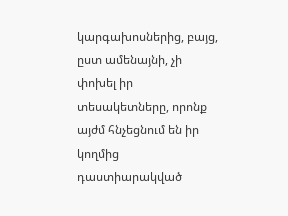կարգախոսներից, բայց, ըստ ամենայնի, չի փոխել իր տեսակետները, որոնք այժմ հնչեցնում են իր կողմից դաստիարակված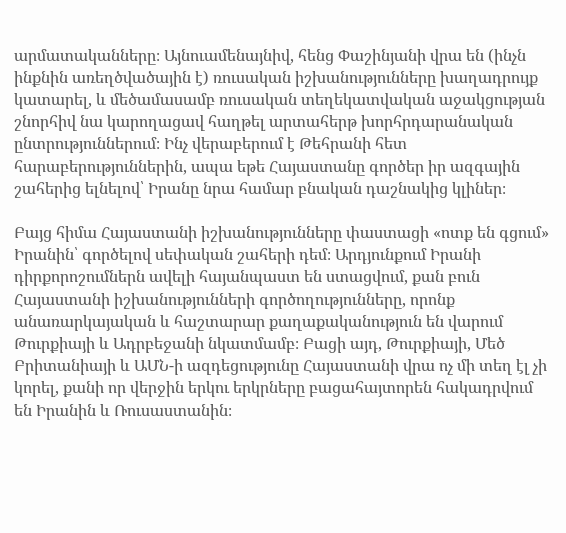արմատականները։ Այնուամենայնիվ, հենց Փաշինյանի վրա են (ինչն ինքնին առեղծվածային է) ռուսական իշխանությունները խաղադրույք կատարել, և մեծամասամբ ռուսական տեղեկատվական աջակցության շնորհիվ նա կարողացավ հաղթել արտահերթ խորհրդարանական ընտրություններում։ Ինչ վերաբերում է Թեհրանի հետ հարաբերություններին, ապա եթե Հայաստանը գործեր իր ազգային շահերից ելնելով՝ Իրանը նրա համար բնական դաշնակից կլիներ։

Բայց հիմա Հայաստանի իշխանությունները փաստացի «ոտք են գցում» Իրանին՝ գործելով սեփական շահերի դեմ։ Արդյունքում Իրանի դիրքորոշումներն ավելի հայանպաստ են ստացվում, քան բուն Հայաստանի իշխանությունների գործողությունները, որոնք անառարկայական և հաշտարար քաղաքականություն են վարում Թուրքիայի և Ադրբեջանի նկատմամբ։ Բացի այդ, Թուրքիայի, Մեծ Բրիտանիայի և ԱՄՆ-ի ազդեցությունը Հայաստանի վրա ոչ մի տեղ էլ չի կորել, քանի որ վերջին երկու երկրները բացահայտորեն հակադրվում են Իրանին և Ռուսաստանին։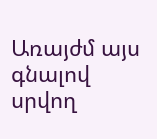Առայժմ այս գնալով սրվող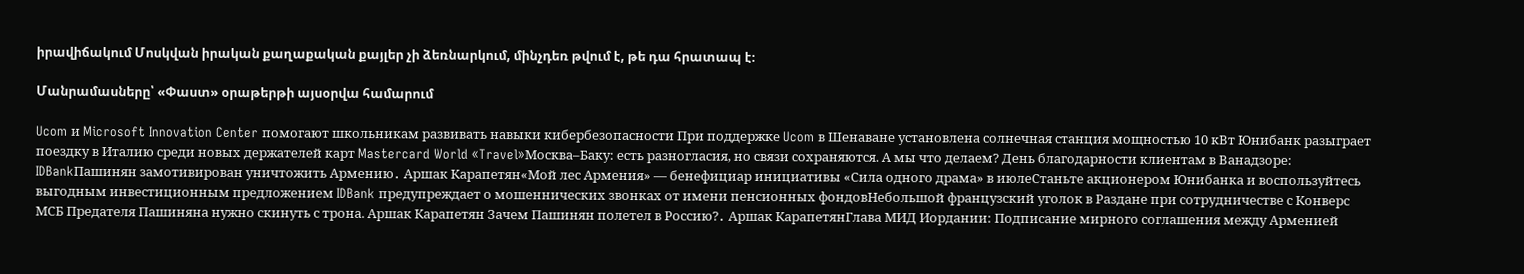իրավիճակում Մոսկվան իրական քաղաքական քայլեր չի ձեռնարկում, մինչդեռ թվում է, թե դա հրատապ է։

Մանրամասները՝ «Փաստ» օրաթերթի այսօրվա համարում

Ucom и Microsoft Innovation Center помогают школьникам развивать навыки кибербезопасности При поддержке Ucom в Шенаване установлена солнечная станция мощностью 10 кВт Юнибанк разыграет поездку в Италию среди новых держателей карт Mastercard World «Travel»Москва–Баку: есть разногласия, но связи сохраняются. А мы что делаем? День благодарности клиентам в Ванадзоре: IDBankПашинян замотивирован уничтожить Армению․ Аршак Карапетян«Мой лес Армения» — бенефициар инициативы «Сила одного драма» в июлеСтаньте акционером Юнибанка и воспользуйтесь выгодным инвестиционным предложением IDBank предупреждает о мошеннических звонках от имени пенсионных фондовНебольшой французский уголок в Раздане при сотрудничестве с Конверс МСБ Предателя Пашиняна нужно скинуть с трона. Аршак Карапетян Зачем Пашинян полетел в Россию?․ Аршак КарапетянГлава МИД Иордании: Подписание мирного соглашения между Арменией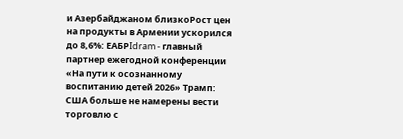и Азербайджаном близкоРост цен на продукты в Армении ускорился до 8,6%: ЕАБРIdram - главный партнер ежегодной конференции «На пути к осознанному воспитанию детей 2026» Трамп: США больше не намерены вести торговлю с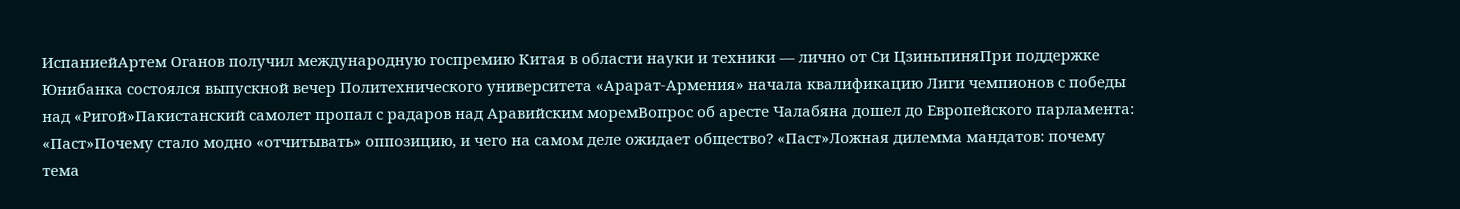ИспаниейАртем Оганов получил международную госпремию Китая в области науки и техники — лично от Си ЦзиньпиняПри поддержке Юнибанка состоялся выпускной вечер Политехнического университета «Арарат‑Армения» начала квалификацию Лиги чемпионов с победы над «Ригой»Пакистанский самолет пропал с радаров над Аравийским моремВопрос об аресте Чалабяна дошел до Европейского парламента: «Паст»Почему стало модно «отчитывать» оппозицию, и чего на самом деле ожидает общество? «Паст»Ложная дилемма мандатов: почему тема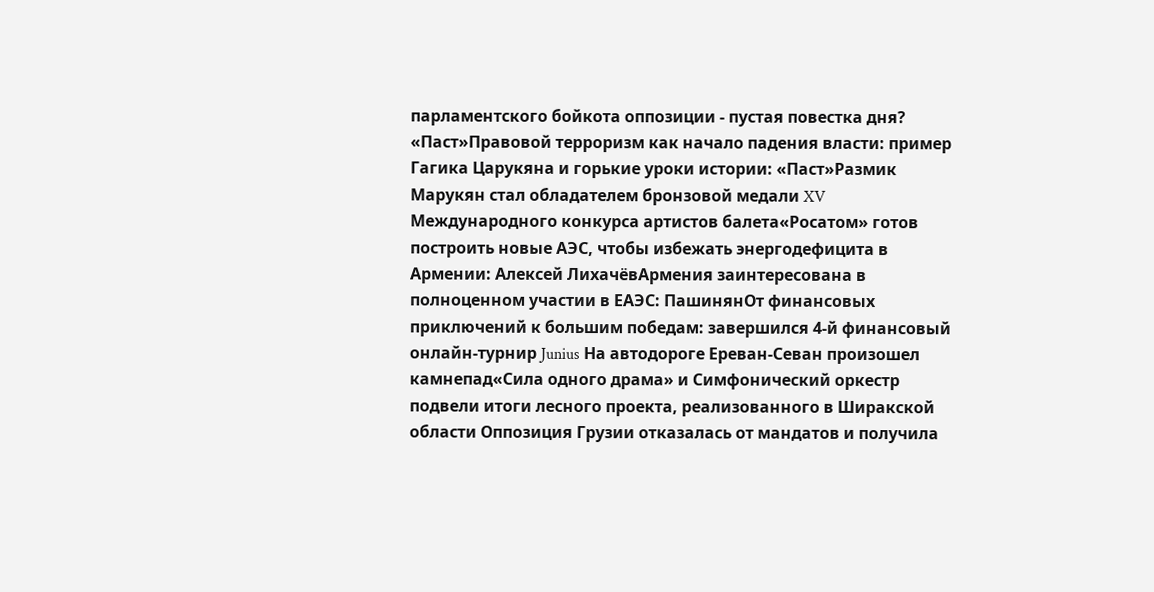парламентского бойкота оппозиции - пустая повестка дня? «Паст»Правовой терроризм как начало падения власти: пример Гагика Царукяна и горькие уроки истории: «Паст»Размик Марукян стал обладателем бронзовой медали XV Международного конкурса артистов балета«Росатом» готов построить новые АЭС, чтобы избежать энергодефицита в Армении: Алексей ЛихачёвАрмения заинтересована в полноценном участии в ЕАЭС: ПашинянОт финансовых приключений к большим победам: завершился 4-й финансовый онлайн-турнир Junius На автодороге Ереван-Севан произошел камнепад«Сила одного драма» и Симфонический оркестр подвели итоги лесного проекта, реализованного в Ширакской области Оппозиция Грузии отказалась от мандатов и получила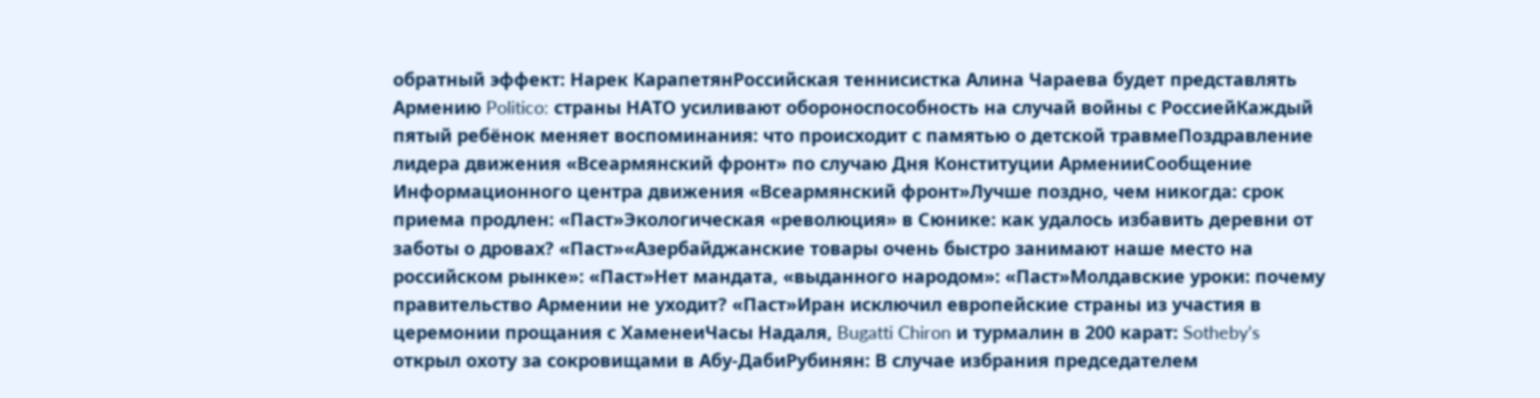обратный эффект: Нарек КарапетянРоссийская теннисистка Алина Чараева будет представлять Армению Politico: страны НАТО усиливают обороноспособность на случай войны с РоссиейКаждый пятый ребёнок меняет воспоминания: что происходит с памятью о детской травмеПоздравление лидера движения «Всеармянский фронт» по случаю Дня Конституции АрменииСообщение Информационного центра движения «Всеармянский фронт»Лучше поздно, чем никогда: срок приема продлен: «Паст»Экологическая «революция» в Сюнике: как удалось избавить деревни от заботы о дровах? «Паст»«Азербайджанские товары очень быстро занимают наше место на российском рынке»: «Паст»Нет мандата, «выданного народом»: «Паст»Молдавские уроки: почему правительство Армении не уходит? «Паст»Иран исключил европейские страны из участия в церемонии прощания с ХаменеиЧасы Надаля, Bugatti Chiron и турмалин в 200 карат: Sotheby’s открыл охоту за сокровищами в Абу-ДабиРубинян: В случае избрания председателем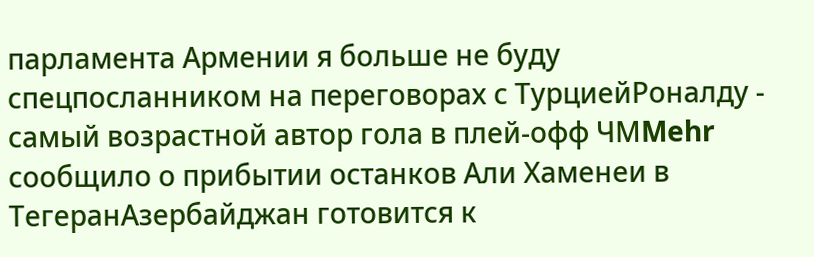парламента Армении я больше не буду спецпосланником на переговорах с ТурциейРоналду - самый возрастной автор гола в плей-офф ЧМMehr сообщило о прибытии останков Али Хаменеи в ТегеранАзербайджан готовится к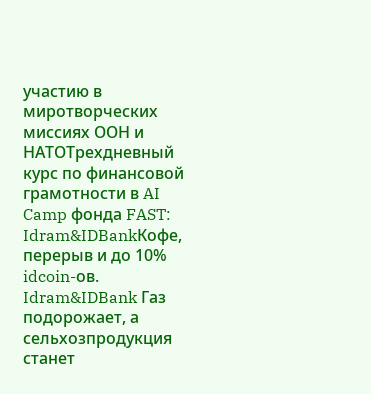участию в миротворческих миссиях ООН и НАТОТрехдневный курс по финансовой грамотности в AI Camp фонда FAST: Idram&IDBankКофе, перерыв и до 10% idcoin-ов. Idram&IDBank Газ подорожает, а сельхозпродукция станет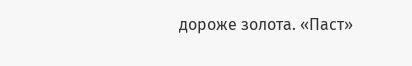дороже золота. «Паст»